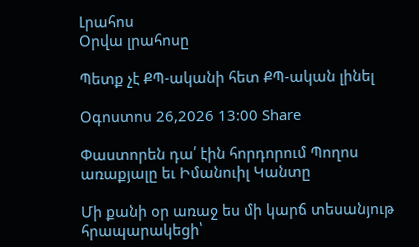Լրահոս
Օրվա լրահոսը

Պետք չէ ՔՊ-ականի հետ ՔՊ-ական լինել

Օգոստոս 26,2026 13:00 Share

Փաստորեն դա՛ էին հորդորում Պողոս առաքյալը եւ Իմանուիլ Կանտը

Մի քանի օր առաջ ես մի կարճ տեսանյութ հրապարակեցի՝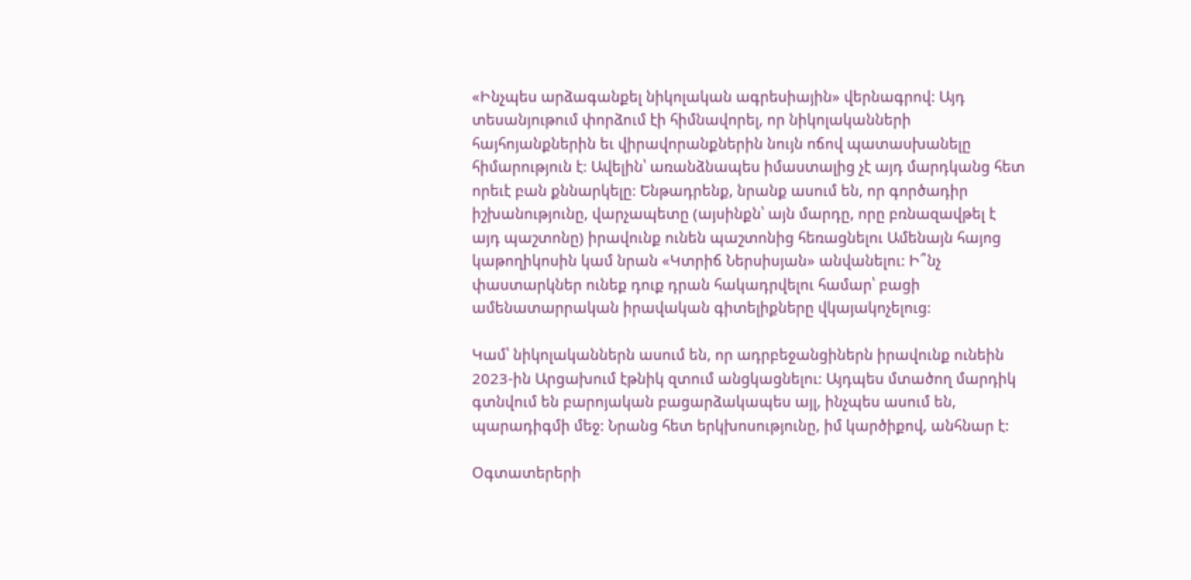«Ինչպես արձագանքել նիկոլական ագրեսիային» վերնագրով: Այդ տեսանյութում փորձում էի հիմնավորել, որ նիկոլականների հայհոյանքներին եւ վիրավորանքներին նույն ոճով պատասխանելը հիմարություն է: Ավելին՝ առանձնապես իմաստալից չէ այդ մարդկանց հետ որեւէ բան քննարկելը: Ենթադրենք, նրանք ասում են, որ գործադիր իշխանությունը, վարչապետը (այսինքն՝ այն մարդը, որը բռնազավթել է այդ պաշտոնը) իրավունք ունեն պաշտոնից հեռացնելու Ամենայն հայոց կաթողիկոսին կամ նրան «Կտրիճ Ներսիսյան» անվանելու: Ի՞նչ փաստարկներ ունեք դուք դրան հակադրվելու համար՝ բացի ամենատարրական իրավական գիտելիքները վկայակոչելուց:

Կամ՝ նիկոլականներն ասում են, որ ադրբեջանցիներն իրավունք ունեին 2023-ին Արցախում էթնիկ զտում անցկացնելու: Այդպես մտածող մարդիկ գտնվում են բարոյական բացարձակապես այլ, ինչպես ասում են, պարադիգմի մեջ: Նրանց հետ երկխոսությունը, իմ կարծիքով, անհնար է:

Օգտատերերի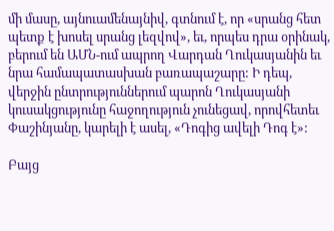մի մասը, այնուամենայնիվ, գտնում է, որ «սրանց հետ պետք է խոսել սրանց լեզվով», եւ, որպես դրա օրինակ, բերում են ԱՄՆ-ում ապրող Վարդան Ղուկասյանին եւ նրա համապատասխան բառապաշարը: Ի դեպ, վերջին ընտրություններում պարոն Ղուկասյանի կուսակցությունը հաջողություն չունեցավ, որովհետեւ Փաշինյանը, կարելի է ասել, «Դոգից ավելի Դոգ է»:

Բայց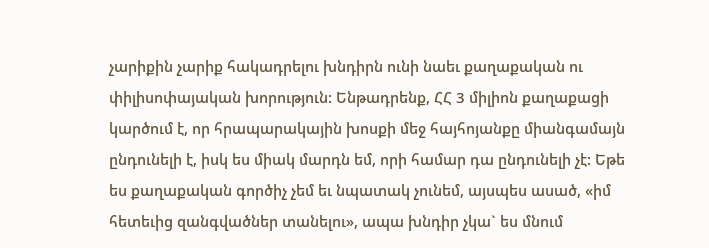չարիքին չարիք հակադրելու խնդիրն ունի նաեւ քաղաքական ու  փիլիսոփայական խորություն: Ենթադրենք, ՀՀ 3 միլիոն քաղաքացի կարծում է, որ հրապարակային խոսքի մեջ հայհոյանքը միանգամայն ընդունելի է, իսկ ես միակ մարդն եմ, որի համար դա ընդունելի չէ: Եթե ես քաղաքական գործիչ չեմ եւ նպատակ չունեմ, այսպես ասած, «իմ հետեւից զանգվածներ տանելու», ապա խնդիր չկա` ես մնում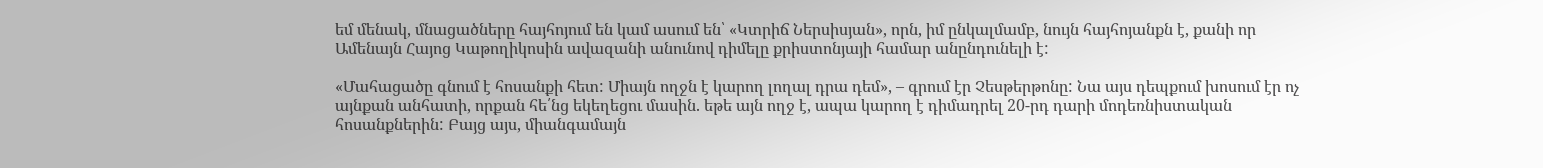եմ մենակ, մնացածները հայհոյում են կամ ասում են՝ «Կտրիճ Ներսիսյան», որն, իմ ընկալմամբ, նույն հայհոյանքն է, քանի որ Ամենայն Հայոց Կաթողիկոսին ավազանի անունով դիմելը քրիստոնյայի համար անընդունելի է:

«Մահացածը գնում է հոսանքի հետ: Միայն ողջն է կարող լողալ դրա դեմ», – գրում էր Չեսթերթոնը: Նա այս դեպքում խոսում էր ոչ այնքան անհատի, որքան հե՛նց եկեղեցու մասին. եթե այն ողջ է, ապա կարող է դիմադրել 20-րդ դարի մոդեռնիստական հոսանքներին: Բայց այս, միանգամայն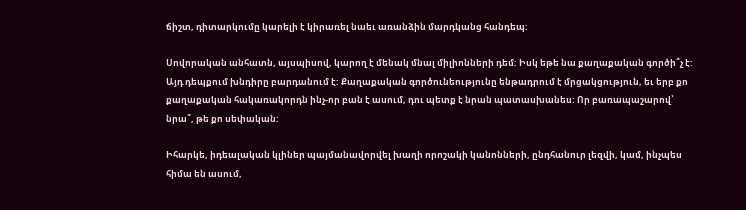ճիշտ, դիտարկումը կարելի է կիրառել նաեւ առանձին մարդկանց հանդեպ:

Սովորական անհատն, այսպիսով, կարող է մենակ մնալ միլիոնների դեմ: Իսկ եթե նա քաղաքական գործի՞չ է: Այդ դեպքում խնդիրը բարդանում է: Քաղաքական գործունեությունը ենթադրում է մրցակցություն, եւ երբ քո քաղաքական հակառակորդն ինչ-որ բան է ասում, դու պետք է նրան պատասխանես: Որ բառապաշարով՝ նրա՞, թե քո սեփական:

Իհարկե, իդեալական կլիներ պայմանավորվել խաղի որոշակի կանոնների, ընդհանուր լեզվի, կամ, ինչպես հիմա են ասում,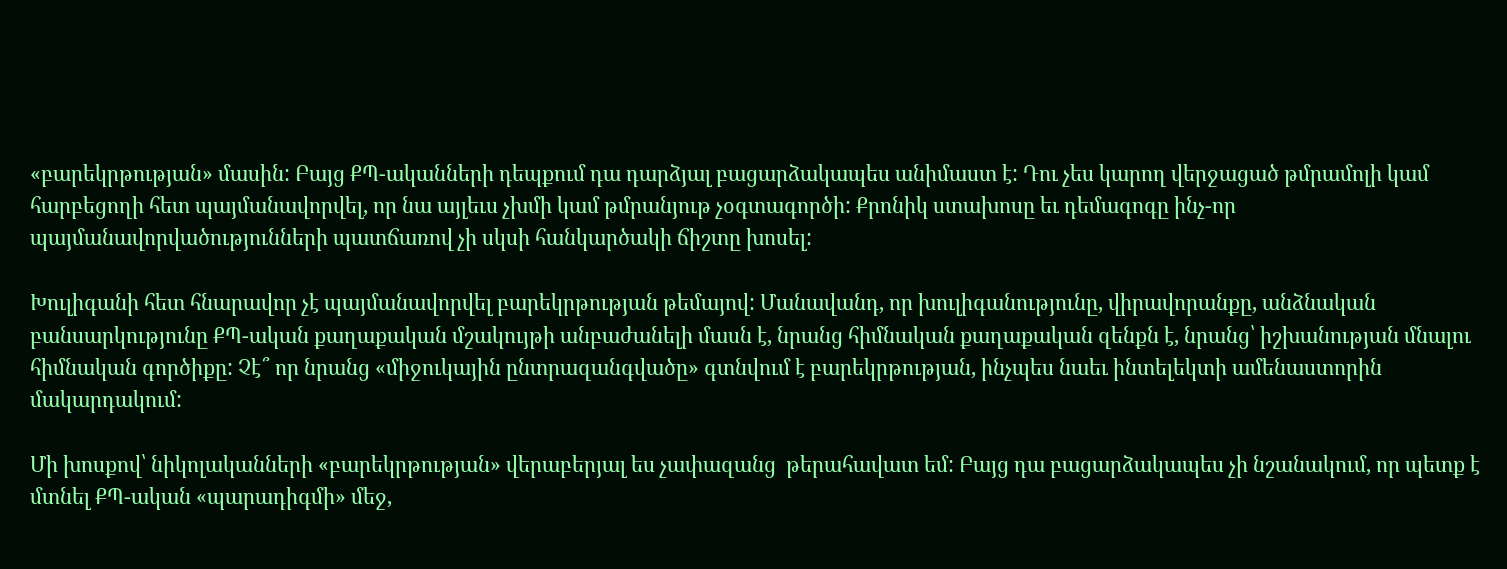«բարեկրթության» մասին: Բայց ՔՊ-ականների դեպքում դա դարձյալ բացարձակապես անիմաստ է: Դու չես կարող վերջացած թմրամոլի կամ հարբեցողի հետ պայմանավորվել, որ նա այլեւս չխմի կամ թմրանյութ չօգտագործի: Քրոնիկ ստախոսը եւ դեմագոգը ինչ-որ պայմանավորվածությունների պատճառով չի սկսի հանկարծակի ճիշտը խոսել:

Խուլիգանի հետ հնարավոր չէ պայմանավորվել բարեկրթության թեմայով: Մանավանդ, որ խուլիգանությունը, վիրավորանքը, անձնական բանսարկությունը ՔՊ-ական քաղաքական մշակույթի անբաժանելի մասն է, նրանց հիմնական քաղաքական զենքն է, նրանց՝ իշխանության մնալու հիմնական գործիքը: Չէ՞ որ նրանց «միջուկային ընտրազանգվածը» գտնվում է բարեկրթության, ինչպես նաեւ ինտելեկտի ամենաստորին մակարդակում:

Մի խոսքով՝ նիկոլականների «բարեկրթության» վերաբերյալ ես չափազանց  թերահավատ եմ: Բայց դա բացարձակապես չի նշանակում, որ պետք է մտնել ՔՊ-ական «պարադիգմի» մեջ,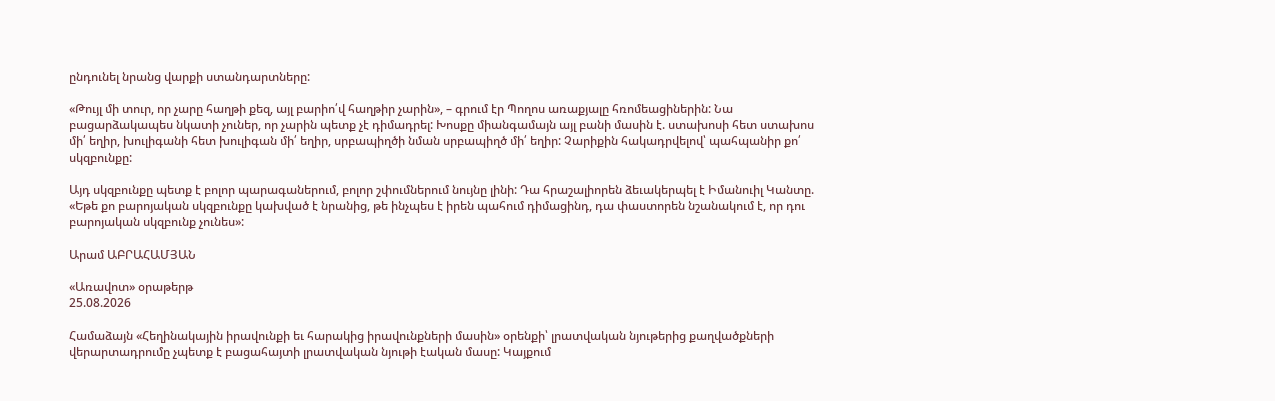ընդունել նրանց վարքի ստանդարտները:

«Թույլ մի տուր, որ չարը հաղթի քեզ, այլ բարիո՛վ հաղթիր չարին», – գրում էր Պողոս առաքյալը հռոմեացիներին: Նա բացարձակապես նկատի չուներ, որ չարին պետք չէ դիմադրել: Խոսքը միանգամայն այլ բանի մասին է. ստախոսի հետ ստախոս մի՛ եղիր, խուլիգանի հետ խուլիգան մի՛ եղիր, սրբապիղծի նման սրբապիղծ մի՛ եղիր: Չարիքին հակադրվելով՝ պահպանիր քո՛ սկզբունքը:

Այդ սկզբունքը պետք է բոլոր պարագաներում, բոլոր շփումներում նույնը լինի: Դա հրաշալիորեն ձեւակերպել է Իմանուիլ Կանտը. «Եթե քո բարոյական սկզբունքը կախված է նրանից, թե ինչպես է իրեն պահում դիմացինդ, դա փաստորեն նշանակում է, որ դու բարոյական սկզբունք չունես»:

Արամ ԱԲՐԱՀԱՄՅԱՆ

«Առավոտ» օրաթերթ
25.08.2026

Համաձայն «Հեղինակային իրավունքի եւ հարակից իրավունքների մասին» օրենքի՝ լրատվական նյութերից քաղվածքների վերարտադրումը չպետք է բացահայտի լրատվական նյութի էական մասը: Կայքում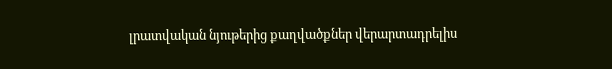լրատվական նյութերից քաղվածքներ վերարտադրելիս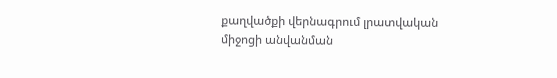քաղվածքի վերնագրում լրատվական միջոցի անվանման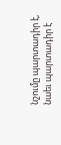նշումը պարտադիր է, նաեւ պարտադիր է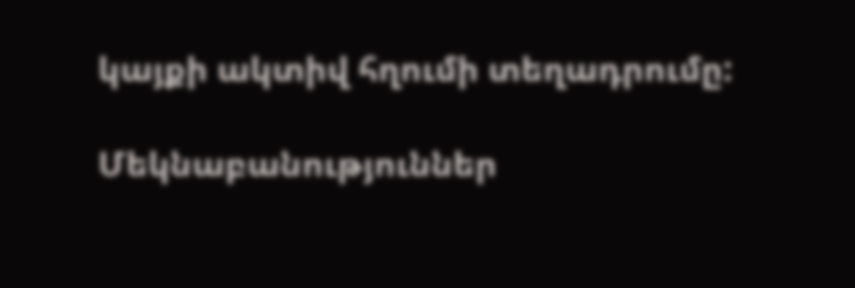կայքի ակտիվ հղումի տեղադրումը:

Մեկնաբանություններ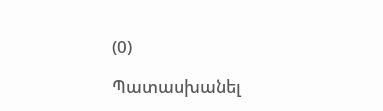(0)

Պատասխանել